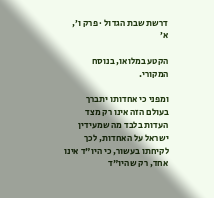דרשת שבת הגדול · פרק ו׳, א׳

הקטע במלואו, בנוסח המקורי.

ומפני כי אחדותו יתברך בעולם הזה אינו רק מצד העדות בלבד מה שמעידין ישראל על האחדות, לכך לקיחתו בעשור, כי היו"ד אינו אחד, רק שהיו"ד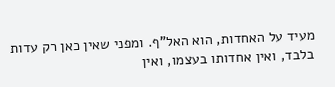מעיד על האחדות, הוא האל"ף. ומפני שאין כאן רק עדות בלבד, ואין אחדותו בעצמו, ואין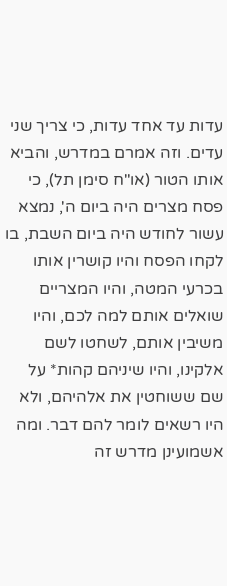עדות עד אחד עדות, כי צריך שני עדים. וזה אמרם במדרש, והביא אותו הטור (או"ח סימן תל), כי פסח מצרים היה ביום ה', נמצא עשור לחודש היה ביום השבת, בו לקחו הפסח והיו קושרין אותו בכרעי המטה, והיו המצריים שואלים אותם למה לכם, והיו משיבין אותם, לשחטו לשם אלקינו, והיו שיניהם קהות* על שם ששוחטין את אלהיהם, ולא היו רשאים לומר להם דבר. ומה אשמועינן מדרש זה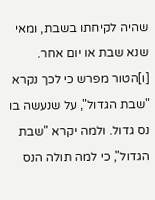שהיה לקיחתו בשבת, ומאי שנא שבת או יום אחר. [ו]הטור מפרש כי לכך נקרא "שבת הגדול", על שנעשה בו נס גדול. ולמה יקרא "שבת הגדול", כי למה תולה הנס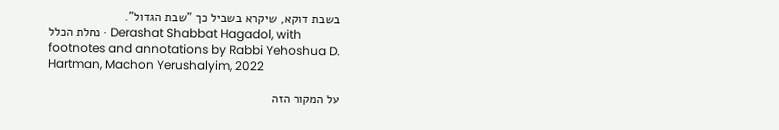בשבת דוקא, שיקרא בשביל כך "שבת הגדול".
נחלת הכלל · Derashat Shabbat Hagadol, with footnotes and annotations by Rabbi Yehoshua D. Hartman, Machon Yerushalyim, 2022

על המקור הזה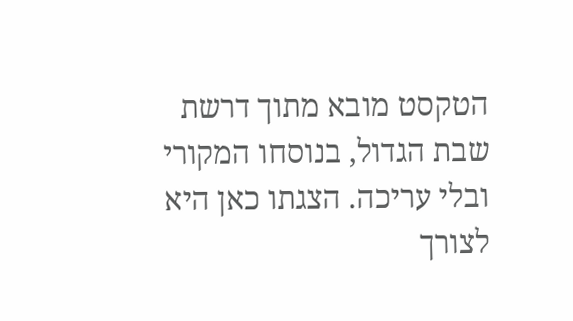הטקסט מובא מתוך דרשת שבת הגדול, בנוסחו המקורי ובלי עריכה. הצגתו כאן היא לצורך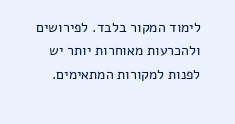לימוד המקור בלבד. לפירושים ולהכרעות מאוחרות יותר יש לפנות למקורות המתאימים.